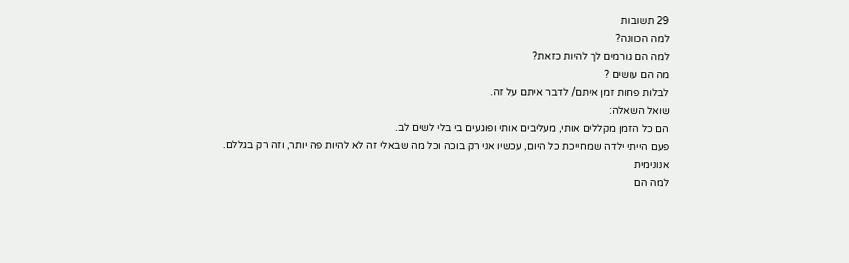29 תשובות
למה הכוונה?
למה הם גורמים לך להיות כזאת?
מה הם עושים ?
לבלות פחות זמן איתם/ לדבר איתם על זה.
שואל השאלה:
הם כל הזמן מקללים אותי, מעליבים אותי ופוגעים בי בלי לשים לב.
פעם הייתי ילדה שמחייכת כל היום, עכשיו אני רק בוכה וכל מה שבאלי זה לא להיות פה יותר, וזה רק בגללם.
אנונימית
למה הם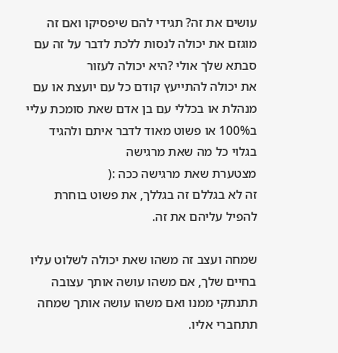עושים את זה? תגידי להם שיפסיקו ואם זה מוגזם את יכולה לנסות ללכת לדבר על זה עם סבתא שלך אולי ?היא יכולה לעזור
את יכולה להתייעץ קודם כל עם יועצת או עם מנהלת או בכללי עם בן אדם שאת סומכת עליי ב100% או פשוט מאוד לדבר איתם ולהגיד בגלוי כל מה שאת מרגישה
מצטערת שאת מרגישה ככה :(
זה לא בגללם זה בגללך, את פשוט בוחרת להפיל עליהם את זה.

שמחה ועצב זה משהו שאת יכולה לשלוט עליו בחיים שלך, אם משהו עושה אותך עצובה תתנתקי ממנו ואם משהו עושה אותך שמחה תתחברי אליו.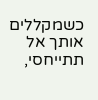כשמקללים אותך אל תתייחסי,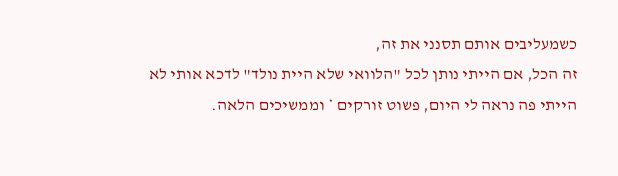כשמעליבים אותם תסנני את זה,
זה הכל, אם הייתי נותן לכל "הלוואי שלא היית נולד" לדכא אותי לא הייתי פה נראה לי היום, פשוט זורקים * וממשיכים הלאה.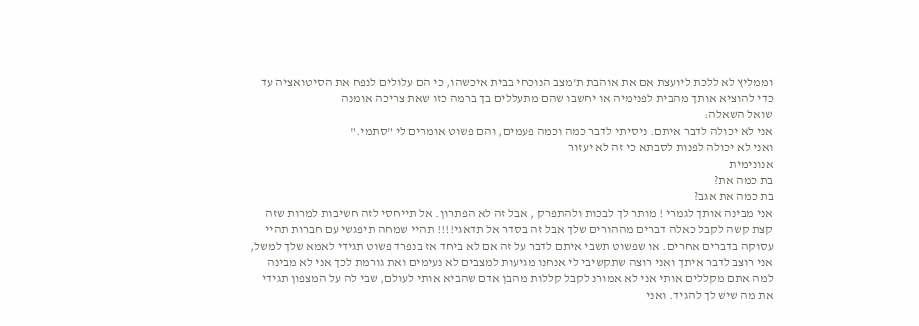וממליץ לא ללכת ליועצת אם את אוהבת ת'מצב הנוכחי בבית איכשהו, כי הם עלולים לנפח את הסיטואציה עד כדי להוציא אותך מהבית לפנימיה או יחשבו שהם מתעללים בך ברמה כזו שאת צריכה אומנה
שואל השאלה:
אני לא יכולה לדבר איתם. ניסיתי לדבר כמה וכמה פעמים, והם פשוט אומרים לי "סתמי."
ואני לא יכולה לפנות לסבתא כי זה לא יעזור
אנונימית
בת כמה את?
בת כמה את אגב?
אני מבינה אותך לגמרי ! מותר לך לבכות ולהתפרק , אבל זה לא הפתרון. אל תייחסי לזה חשיבות למרות שזה קצת קשה לקבל כאלה דברים מההורים שלך אבל זה בסדר אל תדאגי!!!! תהיי שמחה תיפגשי עם חברות תהיי עסוקה בדברים אחרים. או שפשוט תשבי איתם לדבר על זה אם לא ביחד אז בנפרד פשוט תגידי לאמא שלך למשל, אני רוצב לדבר איתך ואני רוצה שתקשיבי לי אנחנו מגיעות למצבים לא נעימים ואת גורמת לכך אני לא מבינה למה אתם מקללים אותי אני לא אמורנ לקבל קללות מהבן אדם שהביא אותי לעולם, שבי לה על המצפון תגידי את מה שיש לך להגיד. ואני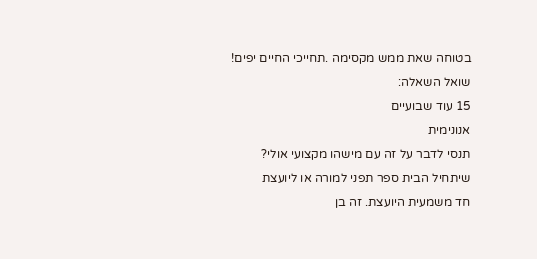בטוחה שאת ממש מקסימה .תחייכי החיים יפים!
שואל השאלה:
15 עוד שבועיים
אנונימית
תנסי לדבר על זה עם מישהו מקצועי אולי?
שיתחיל הבית ספר תפני למורה או ליועצת
חד משמעית היועצת. זה בן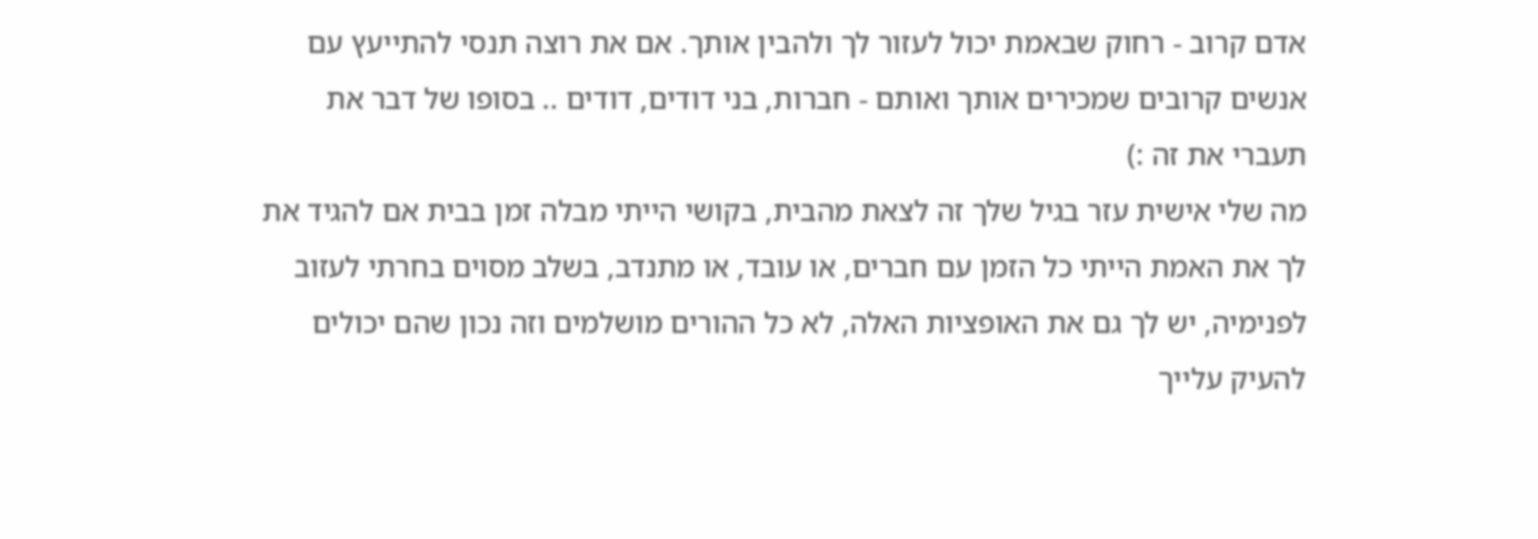אדם קרוב - רחוק שבאמת יכול לעזור לך ולהבין אותך. אם את רוצה תנסי להתייעץ עם אנשים קרובים שמכירים אותך ואותם - חברות, בני דודים, דודים .. בסופו של דבר את תעברי את זה :)
מה שלי אישית עזר בגיל שלך זה לצאת מהבית, בקושי הייתי מבלה זמן בבית אם להגיד את לך את האמת הייתי כל הזמן עם חברים, או עובד, או מתנדב, בשלב מסוים בחרתי לעזוב לפנימיה, יש לך גם את האופציות האלה, לא כל ההורים מושלמים וזה נכון שהם יכולים להעיק עלייך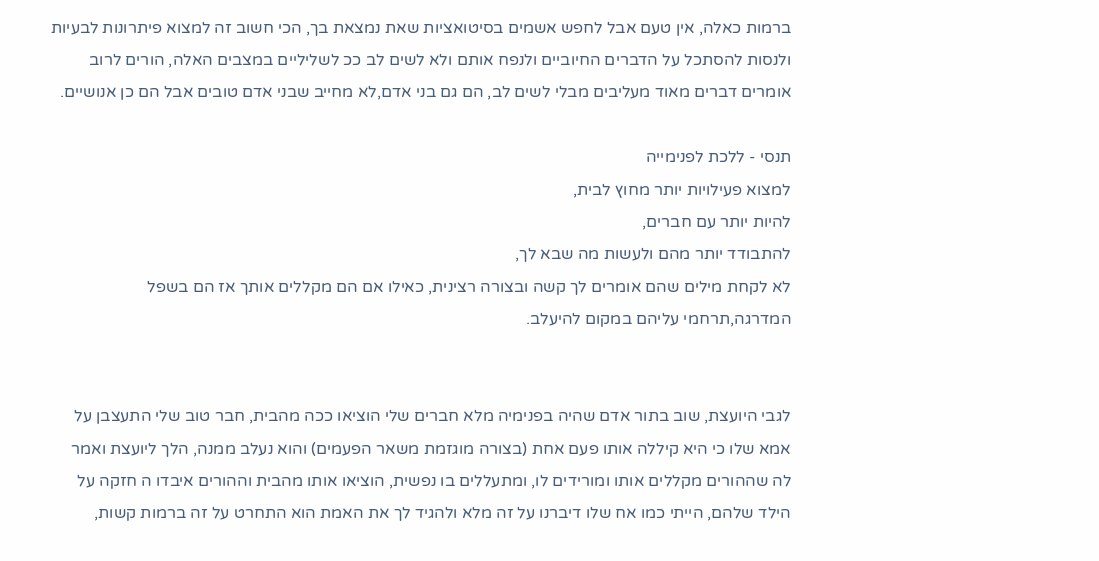ברמות כאלה, אין טעם אבל לחפש אשמים בסיטואציות שאת נמצאת בך, הכי חשוב זה למצוא פיתרונות לבעיות ולנסות להסתכל על הדברים החיוביים ולנפח אותם ולא לשים לב ככ לשליליים במצבים האלה, הורים לרוב אומרים דברים מאוד מעליבים מבלי לשים לב, הם גם בני אדם,לא מחייב שבני אדם טובים אבל הם כן אנושיים.

תנסי - ללכת לפנימייה
למצוא פעילויות יותר מחוץ לבית,
להיות יותר עם חברים,
להתבודד יותר מהם ולעשות מה שבא לך,
לא לקחת מילים שהם אומרים לך קשה ובצורה רצינית, כאילו אם הם מקללים אותך אז הם בשפל המדרגה,תרחמי עליהם במקום להיעלב.


לגבי היועצת, שוב בתור אדם שהיה בפנימיה מלא חברים שלי הוציאו ככה מהבית, חבר טוב שלי התעצבן על אמא שלו כי היא קיללה אותו פעם אחת (בצורה מוגזמת משאר הפעמים) והוא נעלב ממנה, הלך ליועצת ואמר לה שההורים מקללים אותו ומורידים לו, ומתעללים בו נפשית, הוציאו אותו מהבית וההורים איבדו ה חזקה על הילד שלהם, הייתי כמו אח שלו דיברנו על זה מלא ולהגיד לך את האמת הוא התחרט על זה ברמות קשות,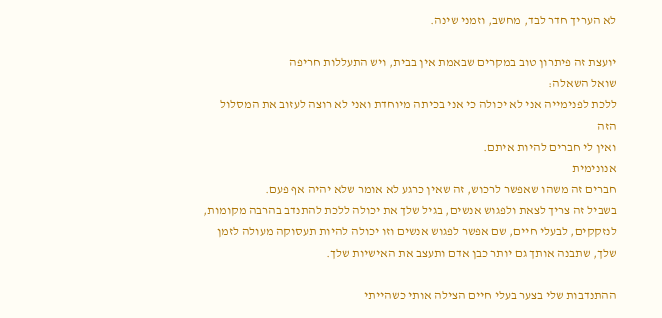לא העריך חדר לבד, מחשב, וזמני שינה.

יועצת זה פיתרון טוב במקרים שבאמת אין בבית, ויש התעללות חריפה
שואל השאלה:
ללכת לפנימייה אני לא יכולה כי אני בכיתה מיוחדת ואני לא רוצה לעזוב את המסלול הזה
ואין לי חברים להיות איתם.
אנונימית
חברים זה משהו שאפשר לרכוש, זה שאין כרגע לא אומר שלא יהיה אף פעם.
בשביל זה צריך לצאת ולפגוש אנשים, בגיל שלך את יכולה ללכת להתנדב בהרבה מקומות, לנזקקים, לבעלי חיים, שם אפשר לפגוש אנשים וזו יכולה להיות תעסוקה מעולה לזמן שלך, שתבנה אותך גם יותר כבן אדם ותעצב את האישיות שלך.

ההתנדבות שלי בצער בעלי חיים הצילה אותי כשהייתי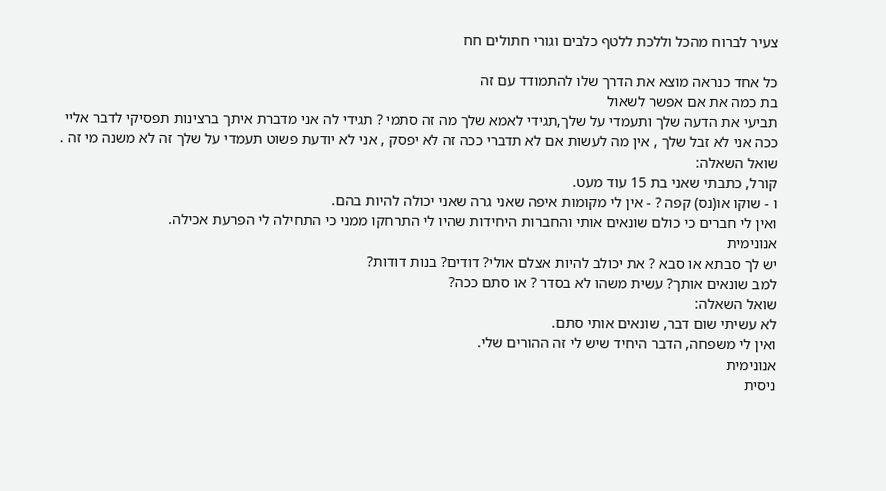צעיר לברוח מהכל וללכת ללטף כלבים וגורי חתולים חח

כל אחד כנראה מוצא את הדרך שלו להתמודד עם זה
בת כמה את אם אפשר לשאול
תביעי את הדעה שלך ותעמדי על שלך,תגידי לאמא שלך מה זה סתמי ? תגידי לה אני מדברת איתך ברצינות תפסיקי לדבר אליי ככה אני לא זבל שלך , אין מה לעשות אם לא תדברי ככה זה לא יפסק , אני לא יודעת פשוט תעמדי על שלך זה לא משנה מי זה .
שואל השאלה:
קורל, כתבתי שאני בת 15 עוד מעט.
ו - שוקו או(נס) קפה ? - אין לי מקומות איפה שאני גרה שאני יכולה להיות בהם.
ואין לי חברים כי כולם שונאים אותי והחברות היחידות שהיו לי התרחקו ממני כי התחילה לי הפרעת אכילה.
אנונימית
יש לך סבתא או סבא ? את יכולב להיות אצלם אולי? דודים? בנות דודות?
למב שונאים אותך? עשית משהו לא בסדר ? או סתם ככה?
שואל השאלה:
לא עשיתי שום דבר, שונאים אותי סתם.
ואין לי משפחה, הדבר היחיד שיש לי זה ההורים שלי.
אנונימית
ניסית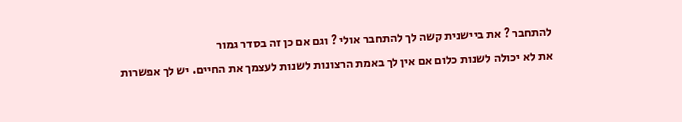להתחבר ? את ביישנית קשה לך להתחבר אולי ? וגם אם כן זה בסדר גמור
את לא יכולה לשנות כלום אם אין לך באמת הרצונות לשנות לעצמך את החיים. יש לך אפשרות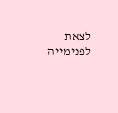לצאת לפנימייה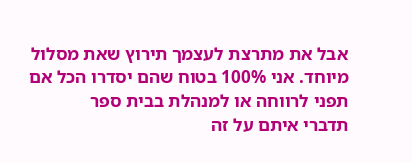אבל את מתרצת לעצמך תירוץ שאת מסלול מיוחד. אני 100% בטוח שהם יסדרו הכל אם תפני לרווחה או למנהלת בבית ספר
תדברי איתם על זה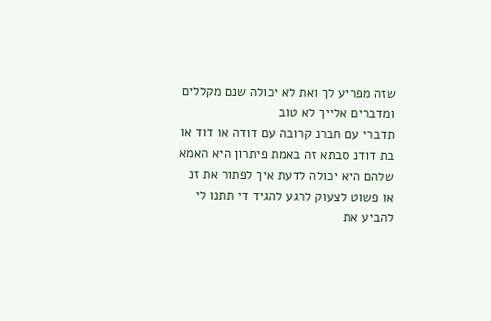שזה מפריע לך ואת לא יכולה שנם מקללים ומדברים אלייך לא טוב
תדברי עם חברנ קרובה עם דודה או דוד או בת דודנ סבתא זה באמת פיתרון היא האמא שלהם היא יכולה לדעת איך לפתור את זנ או פשוט לצעוק לרגע להגיד די תתנו לי להביע את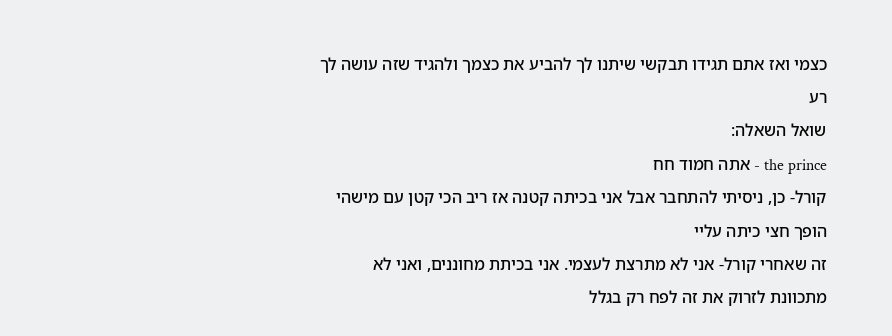כצמי ואז אתם תגידו תבקשי שיתנו לך להביע את כצמך ולהגיד שזה עושה לך רע
שואל השאלה:
the prince - אתה חמוד חח
קורל- כן, ניסיתי להתחבר אבל אני בכיתה קטנה אז ריב הכי קטן עם מישהי הופך חצי כיתה עליי
זה שאחרי קורל- אני לא מתרצת לעצמי. אני בכיתת מחוננים, ואני לא מתכוונת לזרוק את זה לפח רק בגלל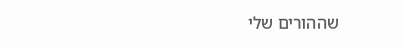שההורים שלי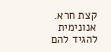קצת חרא.
אנונימית
להגיד להם